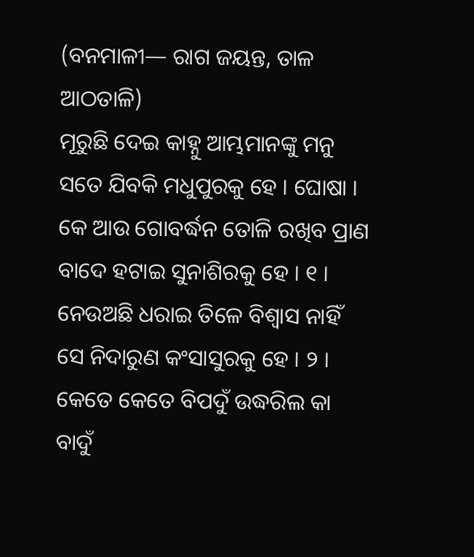(ବନମାଳୀ— ରାଗ ଜୟନ୍ତ, ତାଳ ଆଠତାଳି)
ମୂରୁଛି ଦେଇ କାହ୍ନୁ ଆମ୍ଭମାନଙ୍କୁ ମନୁ
ସତେ ଯିବକି ମଧୁପୁରକୁ ହେ । ଘୋଷା ।
କେ ଆଉ ଗୋବର୍ଦ୍ଧନ ତୋଳି ରଖିବ ପ୍ରାଣ
ବାଦେ ହଟାଇ ସୁନାଶିରକୁ ହେ । ୧ ।
ନେଉଅଛି ଧରାଇ ତିଳେ ବିଶ୍ୱାସ ନାହିଁ
ସେ ନିଦାରୁଣ କଂସାସୁରକୁ ହେ । ୨ ।
କେତେ କେତେ ବିପଦୁଁ ଉଦ୍ଧରିଲ କା ବାଦୁଁ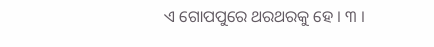ଏ ଗୋପପୁରେ ଥରଥରକୁ ହେ । ୩ ।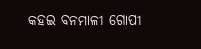କହଇ ବନମାଳୀ ଗୋପୀ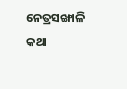ନେତ୍ରସଙ୍ଖାଳି
କଥା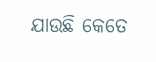ଯାଉଛି କେତେ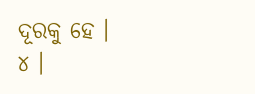ଦୂରକୁ ହେ । ୪ ।